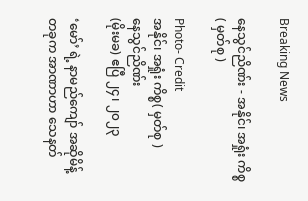Breaking News

နေသွင်ညိဏ်း - အနိုင်၊ အရှုံး ကိစ္စ( မှတ်စု )

Photo- Credit
အနိုင်၊ အရှုံး ကိစ္စ( မှတ်စု )
နေသွင်ညိဏ်း
(မိုးမခ) ဧပြီ ၂၄၊ ၂၀၂၃

‘မော်’ ရဲ့ နာမည်ကျော် အဆိုမိန့်တခုက အာဏာဟာ သေနတ်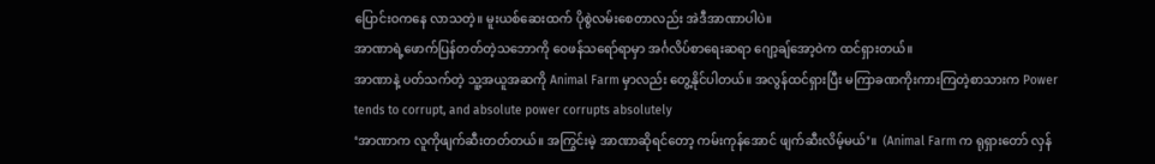ပြောင်းဝကနေ လာသတဲ့။ မူးယစ်ဆေးထက် ပိုစွဲလမ်းစေတာလည်း အဲဒီအာဏာပါပဲ။
အာဏာရဲ့ဖောက်ပြန်တတ်တဲ့သဘောကို ဝေဖန်သရော်ရာမှာ အင်္ဂလိပ်စာရေးဆရာ ဂျော့ချ်အော့ဝဲက ထင်ရှားတယ်။
အာဏာနဲ့ ပတ်သက်တဲ့ သူ့အယူအဆကို Animal Farm မှာလည်း တွေ့နိုင်ပါတယ်။ အလွန်ထင်ရှားပြီး မကြာခဏကိုးကားကြတဲ့စာသားက Power tends to corrupt, and absolute power corrupts absolutely
‘အာဏာက လူကိုဖျက်ဆီးတတ်တယ်။ အကြွင်းမဲ့ အာဏာဆိုရင်တော့ ကမ်းကုန်အောင် ဖျက်ဆီးလိမ့်မယ်’။  (Animal Farm က ရုရှားတော် လှန်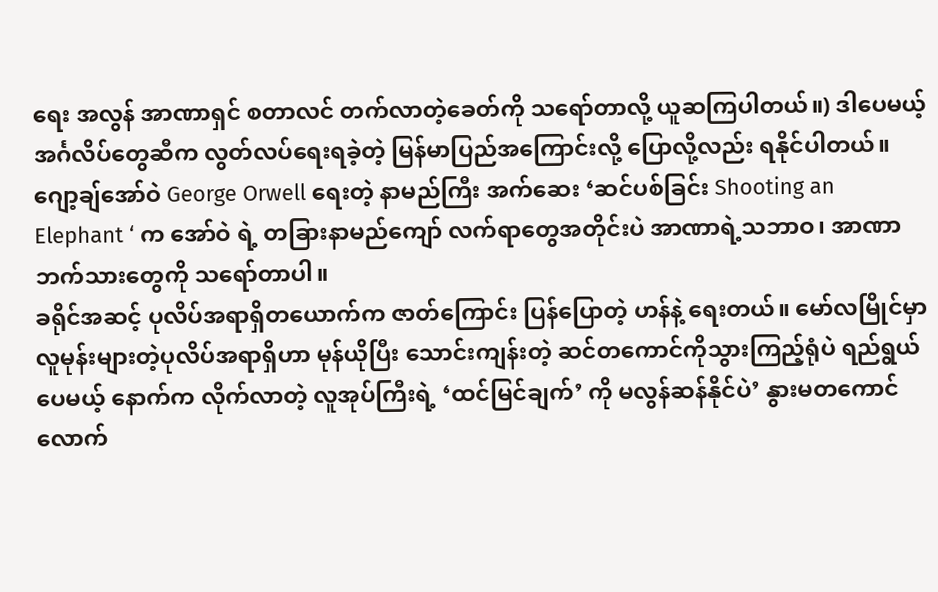ရေး အလွန် အာဏာရှင် စတာလင် တက်လာတဲ့ခေတ်ကို သရော်တာလို့ ယူဆကြပါတယ်။) ဒါပေမယ့် အင်္ဂလိပ်တွေဆီက လွတ်လပ်ရေးရခဲ့တဲ့ မြန်မာပြည်အကြောင်းလို့ ပြောလို့လည်း ရနိုင်ပါတယ်။
ဂျော့ချ်အော်ဝဲ George Orwell ရေးတဲ့ နာမည်ကြီး အက်ဆေး ‘ဆင်ပစ်ခြင်း Shooting an Elephant ‘ က အော်ဝဲ ရဲ့ တခြားနာမည်ကျော် လက်ရာတွေအတိုင်းပဲ အာဏာရဲ့သဘာဝ၊ အာဏာဘက်သားတွေကို သရော်တာပါ။
ခရိုင်အဆင့် ပုလိပ်အရာရှိတယောက်က ဇာတ်ကြောင်း ပြန်ပြောတဲ့ ဟန်နဲ့ ရေးတယ်။ မော်လမြိုင်မှာ  လူမုန်းများတဲ့ပုလိပ်အရာရှိဟာ မုန်ယိုပြီး သောင်းကျန်းတဲ့ ဆင်တကောင်ကိုသွားကြည့်ရုံပဲ ရည်ရွယ်ပေမယ့် နောက်က လိုက်လာတဲ့ လူအုပ်ကြီးရဲ့ ‘ထင်မြင်ချက်’ ကို မလွန်ဆန်နိုင်ပဲ’ နွားမတကောင်လောက်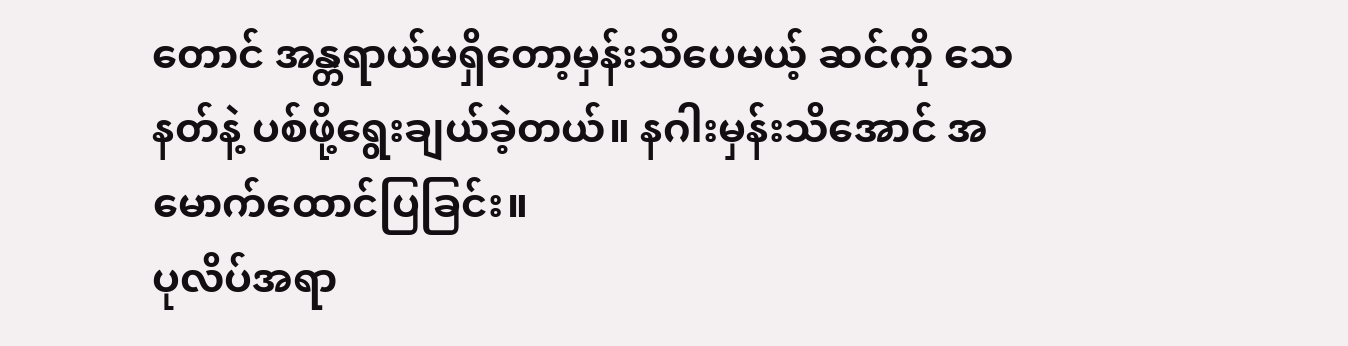တောင် အန္တရာယ်မရှိတော့မှန်းသိပေမယ့် ဆင်ကို သေ နတ်နဲ့ ပစ်ဖို့ရွေးချယ်ခဲ့တယ်။ နဂါးမှန်းသိအောင် အမောက်ထောင်ပြခြင်း။
ပုလိပ်အရာ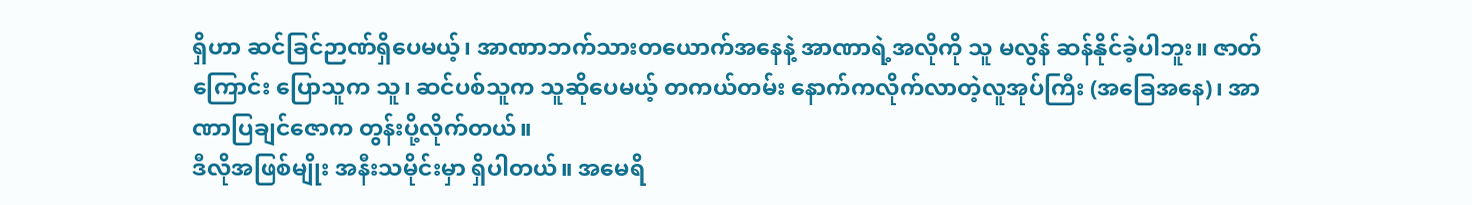ရှိဟာ ဆင်ခြင်ဉာဏ်ရှိပေမယ့်၊ အာဏာဘက်သားတယောက်အနေနဲ့ အာဏာရဲ့အလိုကို သူ မလွန် ဆန်နိုင်ခဲ့ပါဘူး။ ဇာတ်ကြောင်း ပြောသူက သူ၊ ဆင်ပစ်သူက သူဆိုပေမယ့် တကယ်တမ်း နောက်ကလိုက်လာတဲ့လူအုပ်ကြီး (အခြေအနေ)၊ အာဏာပြချင်ဇောက တွန်းပို့လိုက်တယ်။
ဒီလိုအဖြစ်မျိုး အနီးသမိုင်းမှာ ရှိပါတယ်။ အမေရိ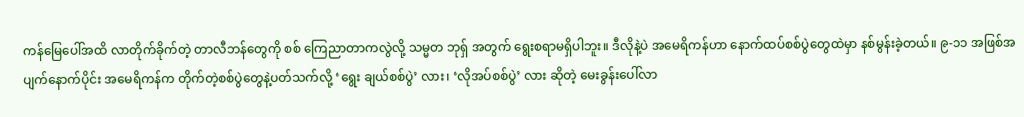ကန်မြေပေါ်အထိ လာတိုက်ခိုက်တဲ့ တာလီဘန်တွေကို စစ် ကြေညာတာကလွဲလို့ သမ္မတ ဘုရှ် အတွက် ရွေးစရာမရှိပါဘူး။ ဒီလိုနဲ့ပဲ အမေရိကန်ဟာ နောက်ထပ်စစ်ပွဲတွေထဲမှာ နစ်မွန်းခဲ့တယ်။ ၉-၁၁ အဖြစ်အပျက်နောက်ပိုင်း အမေရိကန်က တိုက်တဲ့စစ်ပွဲတွေနဲ့ပတ်သက်လို့ ‘ရွေး ချယ်စစ်ပွဲ’ လား၊ ‘လိုအပ်စစ်ပွဲ’ လား ဆိုတဲ့ မေးခွန်းပေါ်လာ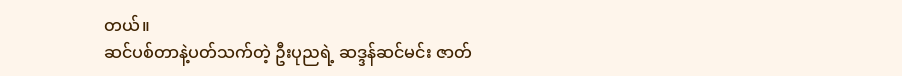တယ်။
ဆင်ပစ်တာနဲ့ပတ်သက်တဲ့ ဦးပုညရဲ့ ဆဒ္ဒန်ဆင်မင်း ဇာတ်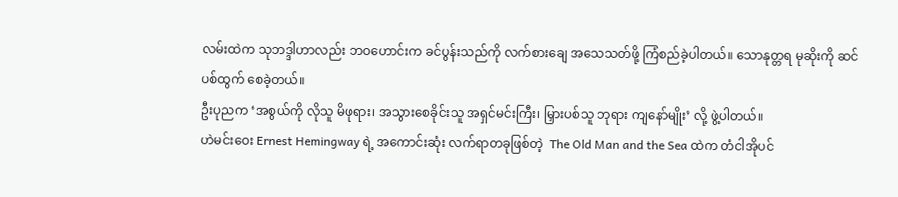လမ်းထဲက သုဘဒ္ဒါဟာလည်း ဘဝဟောင်းက ခင်ပွန်းသည်ကို လက်စားချေ အသေသတ်ဖို့ ကြံစည်ခဲ့ပါတယ်။ သောနုတ္တရ မုဆိုးကို ဆင်ပစ်ထွက် စေခဲ့တယ်။
ဦးပုညက ‘အစွယ်ကို လိုသူ မိဖုရား၊ အသွားစေခိုင်းသူ အရှင်မင်းကြီး၊ မြှားပစ်သူ ဘုရား ကျနော်မျိုး’ လို့ ဖွဲ့ပါတယ်။
ဟဲမင်းဝေး Ernest Hemingway ရဲ့ အကောင်းဆုံး လက်ရာတခုဖြစ်တဲ့  The Old Man and the Sea ထဲက တံငါအိုပင်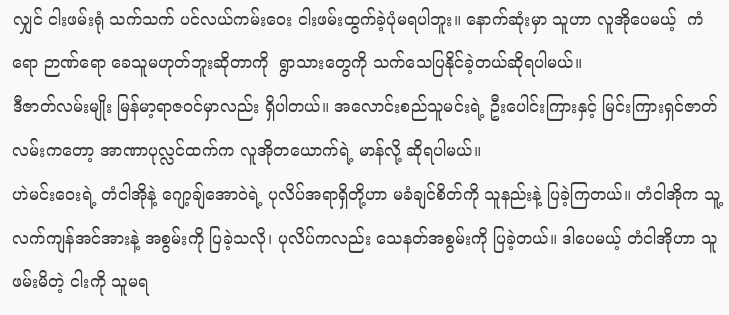လျှင် ငါးဖမ်းရုံ သက်သက် ပင်လယ်ကမ်းဝေး ငါးဖမ်းထွက်ခဲ့ပုံမရပါဘူး။ နောက်ဆုံးမှာ သူဟာ လူအိုပေမယ့်  ကံရော ဉာဏ်ရော ခေသူမဟုတ်ဘူးဆိုတာကို  ရွာသားတွေကို သက်သေပြနိုင်ခဲ့တယ်ဆိုရပါမယ်။
ဒီဇာတ်လမ်းမျိုး မြန်မာ့ရာဇဝင်မှာလည်း ရှိပါတယ်။ အလောင်းစည်သူမင်းရဲ့ ဦးပေါင်းကြားနှင့် မြင်းကြားရှင်ဇာတ်လမ်းကတော့ အာဏာပုလ္လင်ထက်က လူအိုတယောက်ရဲ့ မာန်လို့ ဆိုရပါမယ်။
ဟဲမင်းဝေးရဲ့ တံငါအိုနဲ့ ဂျော့ချ်အောဝဲရဲ့ ပုလိပ်အရာရှိတို့ဟာ မခံချင်စိတ်ကို သူနည်းနဲ့ ပြခဲ့ကြတယ်။ တံငါအိုက သူ့ လက်ကျန်အင်အားနဲ့ အစွမ်းကို ပြခဲ့သလို၊ ပုလိပ်ကလည်း သေနတ်အစွမ်းကို ပြခဲ့တယ်။ ဒါပေမယ့် တံငါအိုဟာ သူဖမ်းမိတဲ့ ငါးကို သူမရ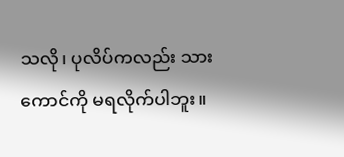သလို၊ ပုလိပ်ကလည်း သားကောင်ကို မရလိုက်ပါဘူး။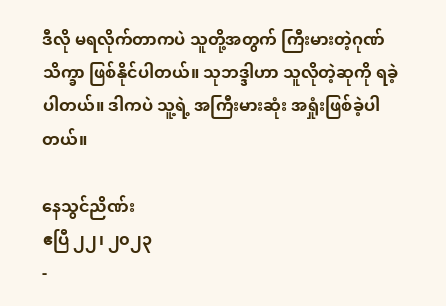ဒီလို မရလိုက်တာကပဲ သူတို့အတွက် ကြီးမားတဲ့ဂုဏ်သိက္ခာ ဖြစ်နိုင်ပါတယ်။ သုဘဒ္ဒါဟာ သူလိုတဲ့ဆုကို ရခဲ့ပါတယ်။ ဒါကပဲ သူ့ရဲ့ အကြီးမားဆုံး အရှုံးဖြစ်ခဲ့ပါတယ်။

နေသွင်ညိဏ်း
ဧပြီ ၂၂၊ ၂၀၂၃
-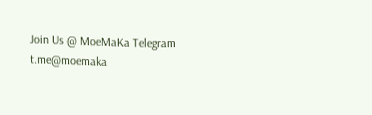Join Us @ MoeMaKa Telegram
t.me@moemaka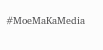#MoeMaKaMedia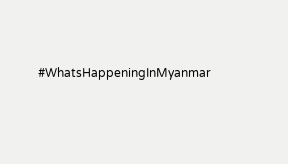#WhatsHappeningInMyanmar